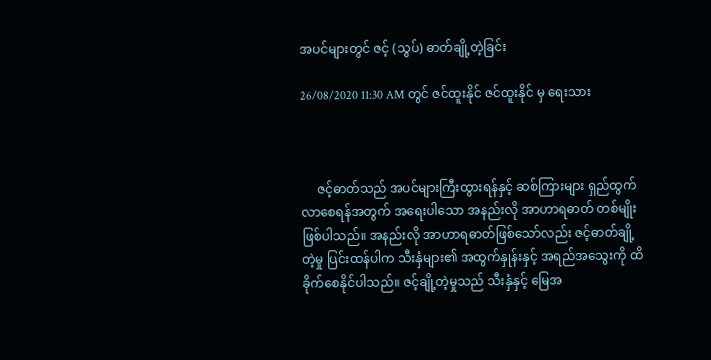အပင်များတွင် ဇင့် (သွပ်) ဓာတ်ချို့တဲ့ခြင်း

26/08/2020 11:30 AM တွင် ဇင်ထူးနိုင် ဇင်ထူးနိုင် မှ ရေးသား



     ဇင့်ဓာတ်သည် အပင်များကြီးထွားရန်နှင့် ဆစ်ကြားများ ရှည်ထွက်လာစေရန်အတွက် အရေးပါသော အနည်းလို အာဟာရဓာတ် တစ်မျိုးဖြစ်ပါသည်။ အနည်းလို အာဟာရဓာတ်ဖြစ်သော်လည်း ဇင့်ဓာတ်ချို့တဲ့မှု ပြင်းထန်ပါက သီးနှံများ၏ အထွက်နှုန်းနှင့် အရည်အသွေးကို ထိခိုက်စေနိုင်ပါသည်။ ဇင့်ချို့တဲ့မှုသည် သီးနှံနှင့် မြေအ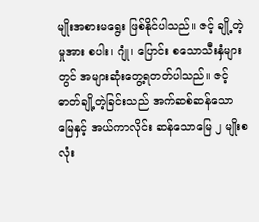မျိုးအစားမရွေး ဖြစ်နိုင်ပါသည်။ ဇင့် ချို့တဲ့မှုအား စပါး၊ ဂျုံ၊ ပြောင်း စသောသီးနှံများတွင် အများဆုံးတွေ့ရတတ်ပါသည်။ ဇင့်ဓာတ်ချို့တဲ့ခြင်းသည် အက်ဆစ်ဆန်သောမြေနှင့် အယ်ကာလိုင်း ဆန်သောမြေ ၂ မျိုးစလုံး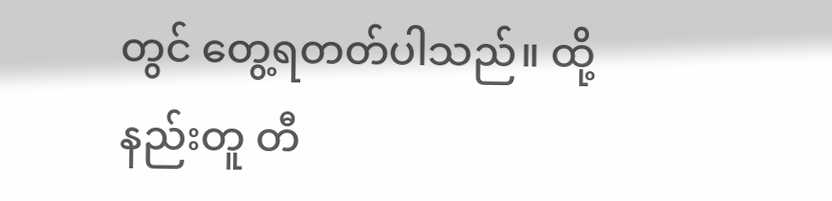တွင် တွေ့ရတတ်ပါသည်။ ထို့နည်းတူ တီ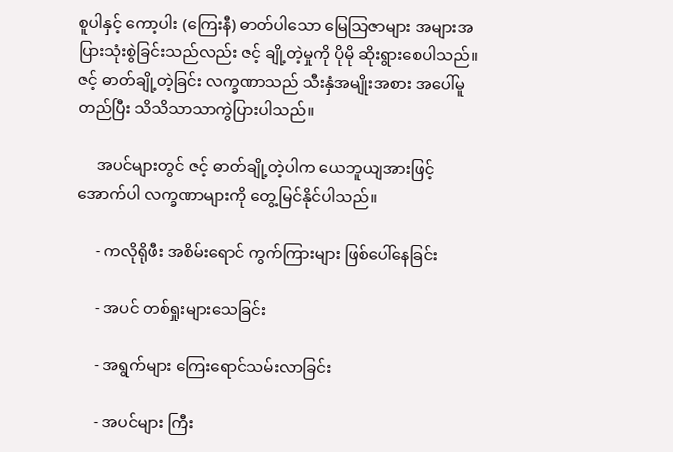စူပါနှင့် ကော့ပါး (ကြေးနီ) ဓာတ်ပါသော မြေသြဇာများ အများအပြားသုံးစွဲခြင်းသည်လည်း ဇင့် ချို့တဲ့မှုကို ပိုမို ဆိုးရွားစေပါသည်။ ဇင့် ဓာတ်ချို့တဲ့ခြင်း လက္ခဏာသည် သီးနှံအမျိုးအစား အပေါ်မူတည်ပြီး သိသိသာသာကွဲပြားပါသည်။

     အပင်များတွင် ဇင့် ဓာတ်ချို့တဲ့ပါက ယေဘူယျအားဖြင့် အောက်ပါ လက္ခဏာများကို တွေ့မြင်နိုင်ပါသည်။

     - ကလိုရိုဖီး အစိမ်းရောင် ကွက်ကြားများ ဖြစ်ပေါ်နေခြင်း

     - အပင် တစ်ရှုးများသေခြင်း

     - အရွက်များ ကြေးရောင်သမ်းလာခြင်း

     - အပင်များ ကြီး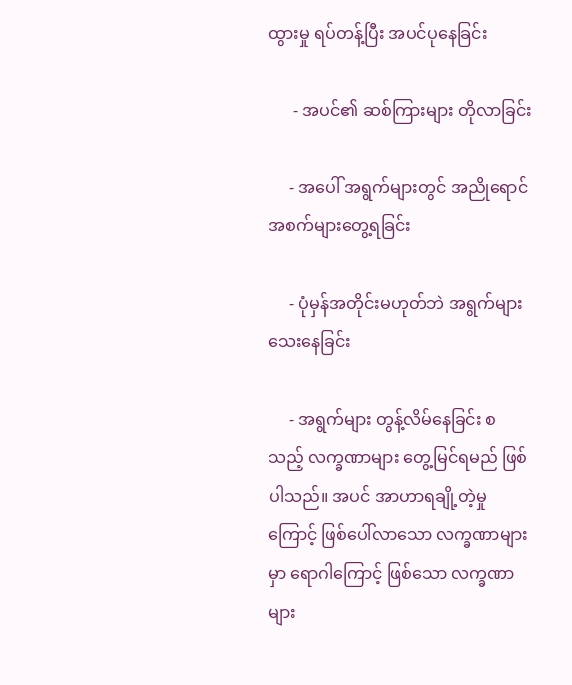ထွားမှု ရပ်တန့်ပြီး အပင်ပုနေခြင်း

      - အပင်၏ ဆစ်ကြားများ တိုလာခြင်း

     - အပေါ် အရွက်များတွင် အညိုရောင် အစက်များတွေ့ရခြင်း

     - ပုံမှန်အတိုင်းမဟုတ်ဘဲ အရွက်များ သေးနေခြင်း

     - အရွက်များ တွန့်လိမ်နေခြင်း စသည့် လက္ခဏာများ တွေ့မြင်ရမည် ဖြစ်ပါသည်။ အပင် အာဟာရချို့တဲ့မှုကြောင့် ဖြစ်ပေါ်လာသော လက္ခဏာများမှာ ရောဂါကြောင့် ဖြစ်သော လက္ခဏာများ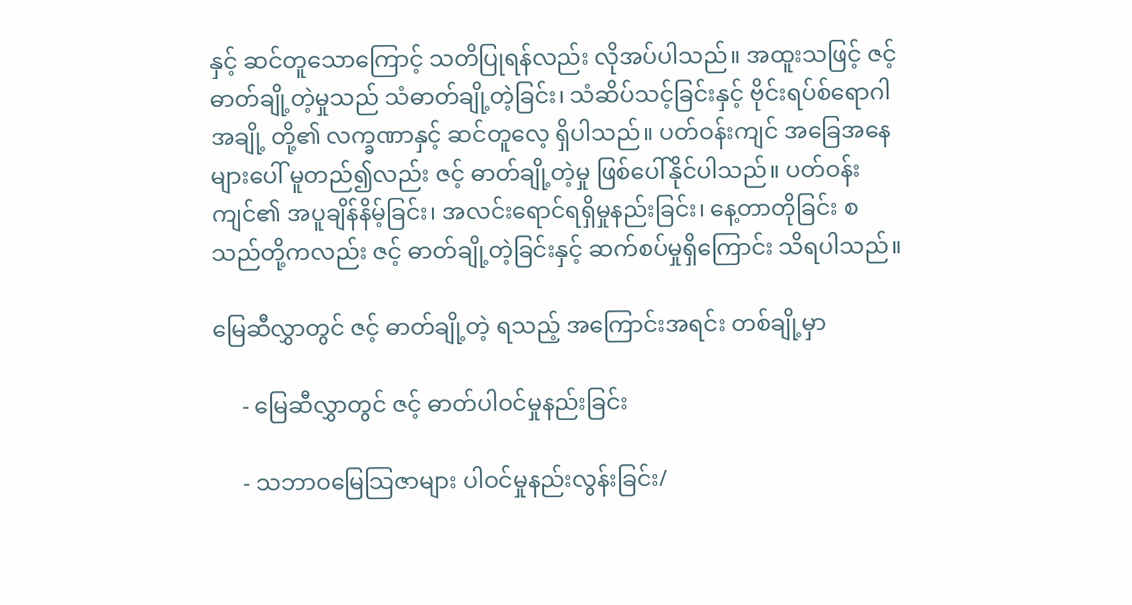နှင့် ဆင်တူသောကြောင့် သတိပြုရန်လည်း လိုအပ်ပါသည်။ အထူးသဖြင့် ဇင့် ဓာတ်ချို့တဲ့မှုသည် သံဓာတ်ချို့တဲ့ခြင်း၊ သံဆိပ်သင့်ခြင်းနှင့် ဗိုင်းရပ်စ်ရောဂါအချို့ တို့၏ လက္ခဏာနှင့် ဆင်တူလေ့ ရှိပါသည်။ ပတ်ဝန်းကျင် အခြေအနေများပေါ် မူတည်၍လည်း ဇင့် ဓာတ်ချို့တဲ့မှု ဖြစ်ပေါ်နိုင်ပါသည်။ ပတ်ဝန်းကျင်၏ အပူချိန်နိမ့်ခြင်း၊ အလင်းရောင်ရရှိမှုနည်းခြင်း၊ နေ့တာတိုခြင်း စသည်တို့ကလည်း ဇင့် ဓာတ်ချို့တဲ့ခြင်းနှင့် ဆက်စပ်မှုရှိကြောင်း သိရပါသည်။

မြေဆီလွှာတွင် ဇင့် ဓာတ်ချို့တဲ့ ရသည့် အကြောင်းအရင်း တစ်ချို့မှာ

     - မြေဆီလွှာတွင် ဇင့် ဓာတ်ပါဝင်မှုနည်းခြင်း

     - သဘာဝမြေသြဇာများ ပါဝင်မှုနည်းလွန်းခြင်း/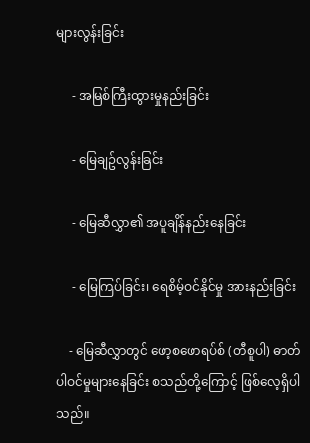များလွန်းခြင်း

     - အမြစ်ကြီးထွားမှုနည်းခြင်း

     - မြေချဥ်လွန်းခြင်း

     - မြေဆီလွှာ၏ အပူချိန်နည်းနေခြင်း

     - မြေကြပ်ခြင်း၊ ရေစိမ့်ဝင်နိုင်မှု အားနည်းခြင်း

    - မြေဆီလွှာတွင် ဖော့စဖောရပ်စ် (တီစူပါ) ဓာတ် ပါဝင်မှုများနေခြင်း စသည်တို့ကြောင့် ဖြစ်လေ့ရှိပါသည်။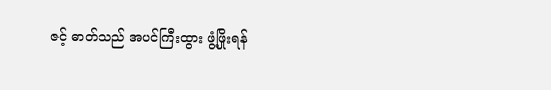ဇင့် ဓာတ်သည် အပင်ကြီးထွား ဖွံ့ဖြိုးရန်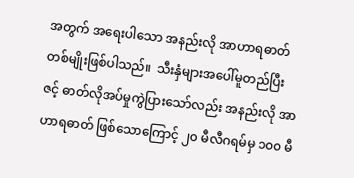အတွက် အရေးပါသော အနည်းလို အာဟာရဓာတ် တစ်မျိုးဖြစ်ပါသည်။  သီးနှံများအပေါ်မူတည်ပြီး ဇင့် ဓာတ်လိုအပ်မှုကွဲပြားသော်လည်း အနည်းလို အာဟာရဓာတ် ဖြစ်သောကြောင့် ၂၀ မီလီဂရမ်မှ ၁၀၀ မီ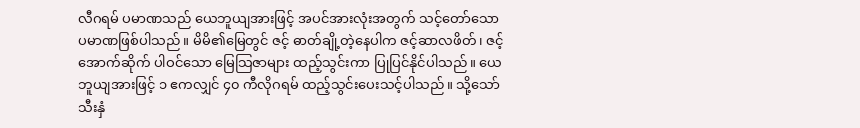လီဂရမ် ပမာဏသည် ယေဘူယျအားဖြင့် အပင်အားလုံးအတွက် သင့်တော်သော ပမာဏဖြစ်ပါသည်။ မိမိ၏မြေတွင် ဇင့် ဓာတ်ချို့တဲ့နေပါက ဇင့်ဆာလဖိတ်၊ ဇင့်အောက်ဆိုက် ပါဝင်သော မြေသြဇာများ ထည့်သွင်းကာ ပြုပြင်နိုင်ပါသည်။ ယေဘူယျအားဖြင့် ၁ ဧကလျှင် ၄၀ ကီလိုဂရမ် ထည့်သွင်းပေးသင့်ပါသည်။ သို့သော် သီးနှံ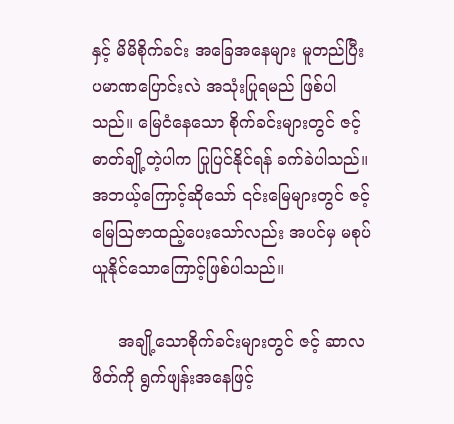နှင့် မိမိစိုက်ခင်း အခြေအနေများ မူတည်ပြီး ပမာဏပြောင်းလဲ အသုံးပြုရမည် ဖြစ်ပါသည်။ မြေငံနေသော စိုက်ခင်းများတွင် ဇင့် ဓာတ်ချို့တဲ့ပါက ပြုပြင်နိုင်ရန် ခက်ခဲပါသည်။ အဘယ့်ကြောင့်ဆိုသော် ၎င်းမြေများတွင် ဇင့် မြေသြဇာထည့်ပေးသော်လည်း အပင်မှ မစုပ်ယူနိုင်သောကြောင့်ဖြစ်ပါသည်။

     အချို့သောစိုက်ခင်းများတွင် ဇင့် ဆာလဖိတ်ကို ရွက်ဖျန်းအနေဖြင့်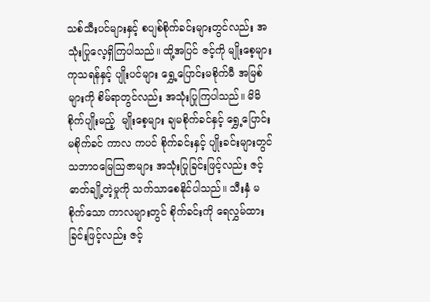သစ်သီးပင်များနှင့် စပျစ်စိုက်ခင်းများတွင်လည်း အသုံးပြုလေ့ရှိကြပါသည်။ ထို့အပြင် ဇင့်ကို မျိုးစေ့များ ကုသရန်နှင့် ပျိုးပင်များ ရွှေ့ပြောင်းမစိုက်မီ အမြစ်များကို စိမ်ရာတွင်လည်း အသုံးပြုကြပါသည်။ မိမိစိုက်ပျိုးမည့်  မျိုးစေ့များ ချမစိုက်ခင်နှင့် ရွှေ့ပြောင်းမစိုက်ခင် ကာလ ကပင် စိုက်ခင်းနှင့် ပျိုးခင်းများတွင် သဘာဝမြေသြဇာများ အသုံးပြုခြင်းဖြင့်လည်း ဇင့်ဓာတ်ချို့တဲ့မှုကို သက်သာစေနိုင်ပါသည်။ သီးနှံ မစိုက်သော ကာလများတွင် စိုက်ခင်းကို ရေလွှမ်ထားခြင်းဖြင့်လည်း ဇင့်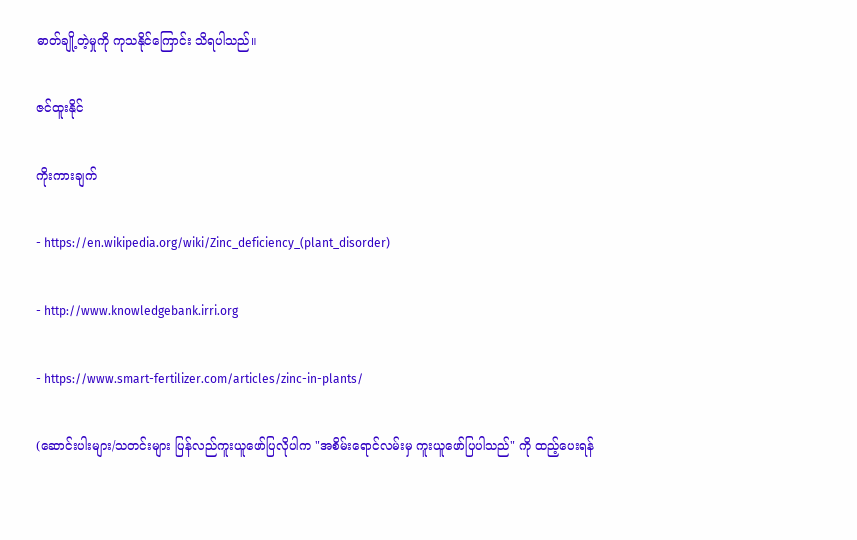ဓာတ်ချို့တဲ့မှုကို ကုသနိုင်ကြောင်း သိရပါသည်။

ဇင်ထူးနိုင်

ကိုးကားချက်

- https://en.wikipedia.org/wiki/Zinc_deficiency_(plant_disorder)

- http://www.knowledgebank.irri.org

- https://www.smart-fertilizer.com/articles/zinc-in-plants/

(ဆောင်းပါးများ/သတင်းများ ပြန်လည်ကူးယူဖော်ပြလိုပါက "အစိမ်းရောင်လမ်းမှ ကူးယူဖော်ပြပါသည်" ကို ထည့်ပေးရန်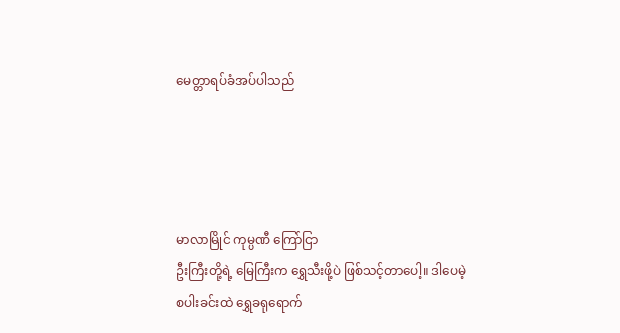မေတ္တာရပ်ခံအပ်ပါသည်




မာလာမြိုင် ကုမ္ပဏီ ကြော်ငြာ
ဦးကြီးတို့ရဲ့ မြေကြီးက ရွှေသီးဖို့ပဲ ဖြစ်သင့်တာပေါ့။ ဒါပေမဲ့ စပါးခင်းထဲ ရွှေခရုရောက်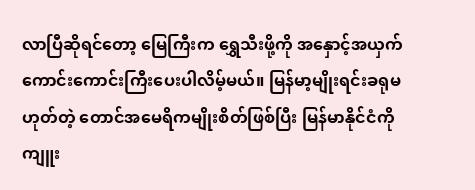လာပြီဆိုရင်တော့ မြေကြီးက ရွှေသီးဖို့ကို အနှောင့်အယှက် ကောင်းကောင်းကြီးပေးပါလိမ့်မယ်။ မြန်မာ့မျိုးရင်းခရုမဟုတ်တဲ့ တောင်အမေရိကမျိုးစိတ်ဖြစ်ပြီး မြန်မာနိုင်ငံကို ကျူး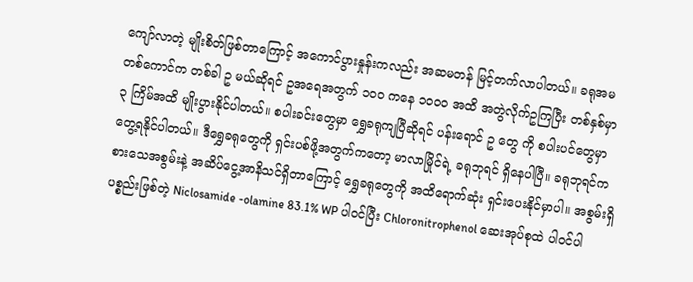ကျော်လာတဲ့ မျိုးစိတ်ဖြစ်တာကြောင့် အကောင်ပွားနှုန်းကလည်း အဆမတန် မြင့်တက်လာပါတယ်။ ခရုအမ တစ်ကောင်က တစ်ခါ ဥ မယ်ဆိုရင် ဥအရေအတွက် ၁၀၀ ကနေ ၁၀၀၀ အထိ အတွဲလိုက်ဥကြပြီး တစ်နှစ်မှာ ၃ ကြိမ်အထိ မျိုးပွားနိုင်ပါတယ်။ စပါးခင်းတွေမှာ ရွှေခရုကျပြီဆိုရင် ပန်းရောင် ဥ တွေ ကို စပါးပင်တွေမှာ တွေ့ရနိုင်ပါတယ်။ ဒီရွှေခရုတွေကို ရှင်းပစ်ဖို့အတွက်ကတော့ မာလာမြိုင်ရဲ့ ခရုဘုရင် ရှိနေပါပြီ။ ခရုဘုရင်က စားသေအစွမ်းနဲ့ အဆိပ်ငွေ့အာနိသင်ရှိတာကြောင့် ရွှေခရုတွေကို အထိရောက်ဆုံး ရှင်းပေးနိုင်မှာပါ။ အစွမ်းရှိပစ္စည်းဖြစ်တဲ့ Niclosamide -olamine 83.1% WP ပါဝင်ပြီး Chloronitrophenol ဆေးအုပ်စုထဲ ပါဝင်ပါ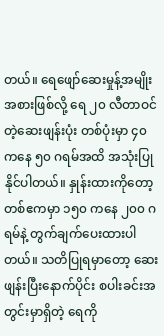တယ်။ ရေဖျော်ဆေးမှုန့်အမျိုးအစားဖြစ်လို့ ရေ ၂၀ လီတာဝင်တဲ့ဆေးဖျန်းပုံး တစ်ပုံးမှာ ၄၀ ကနေ ၅၀ ဂရမ်အထိ အသုံးပြုနိုင်ပါတယ်။ နှုန်းထားကိုတော့ တစ်ဧကမှာ ၁၅၀ ကနေ ၂၀၀ ဂရမ်နဲ့ တွက်ချက်ပေးထားပါတယ်။ သတိပြုရမှာတော့ ဆေးဖျန်းပြီးနောက်ပိုင်း စပါးခင်းအတွင်းမှာရှိတဲ့ ရေကို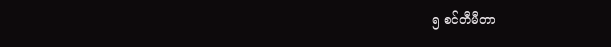၅ စင်တီမီတာ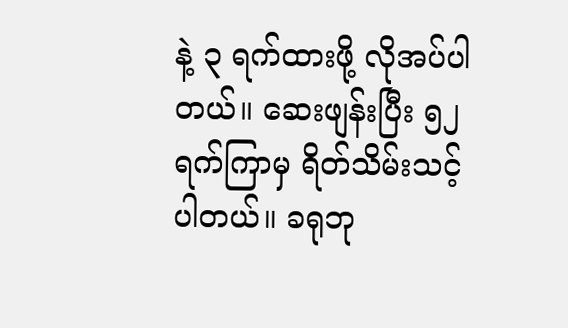နဲ့ ၃ ရက်ထားဖို့ လိုအပ်ပါတယ်။ ဆေးဖျန်းပြီး ၅၂ ရက်ကြာမှ ရိတ်သိမ်းသင့်ပါတယ်။ ခရုဘု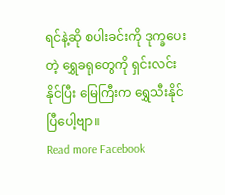ရင်နဲ့ဆို စပါးခင်းကို ဒုက္ခပေးတဲ့ ရွှေခရုတွေကို ရှင်းလင်းနိုင်ပြီး မြေကြီးက ရွှေသီးနိုင်ပြီပေါ့ဗျာ။
Read more Facebook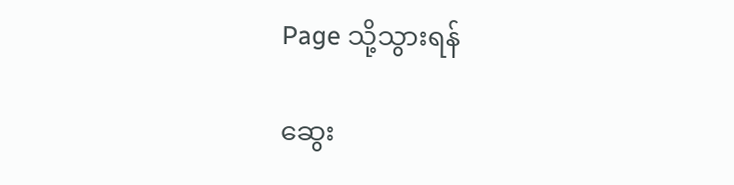Page သို့သွားရန်

ဆွေး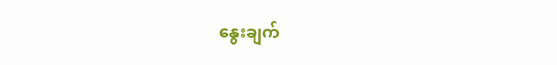နွေးချက်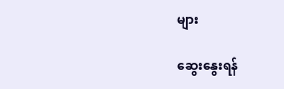များ

ဆွေးနွေးရန်